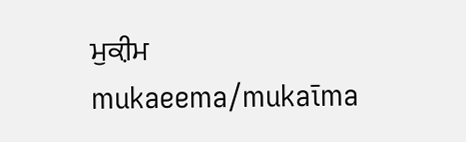ਮੁਕ਼ੀਮ
mukaeema/mukaīma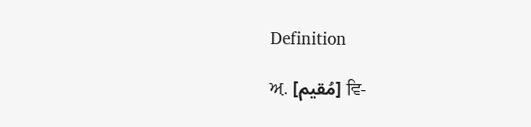Definition

ਅ਼. [مُقیم] ਵਿ-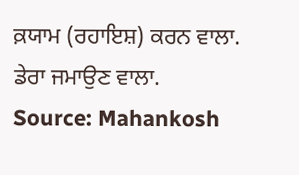ਕ਼ਯਾਮ (ਰਹਾਇਸ਼) ਕਰਨ ਵਾਲਾ. ਡੇਰਾ ਜਮਾਉਣ ਵਾਲਾ.
Source: Mahankosh